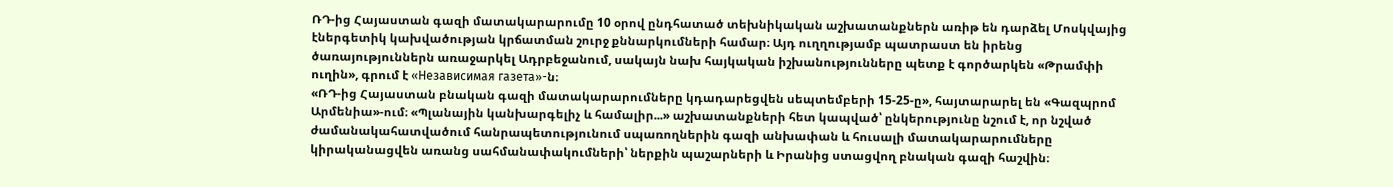ՌԴ-ից Հայաստան գազի մատակարարումը 10 օրով ընդհատած տեխնիկական աշխատանքներն առիթ են դարձել Մոսկվայից էներգետիկ կախվածության կրճատման շուրջ քննարկումների համար։ Այդ ուղղությամբ պատրաստ են իրենց ծառայություններն առաջարկել Ադրբեջանում, սակայն նախ հայկական իշխանությունները պետք է գործարկեն «Թրամփի ուղին», գրում է «Независимая газета»-ն։
«ՌԴ-ից Հայաստան բնական գազի մատակարարումները կդադարեցվեն սեպտեմբերի 15-25-ը», հայտարարել են «Գազպրոմ Արմենիա»-ում։ «Պլանային կանխարգելիչ և համալիր...» աշխատանքների հետ կապված՝ ընկերությունը նշում է, որ նշված ժամանակահատվածում հանրապետությունում սպառողներին գազի անխափան և հուսալի մատակարարումները կիրականացվեն առանց սահմանափակումների՝ ներքին պաշարների և Իրանից ստացվող բնական գազի հաշվին։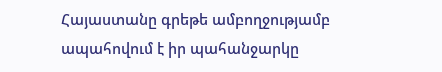Հայաստանը գրեթե ամբողջությամբ ապահովում է իր պահանջարկը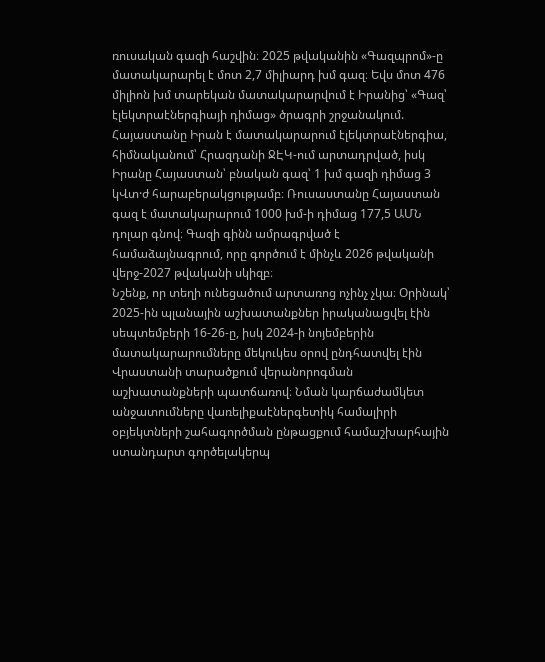ռուսական գազի հաշվին։ 2025 թվականին «Գազպրոմ»-ը մատակարարել է մոտ 2,7 միլիարդ խմ գազ։ Եվս մոտ 476 միլիոն խմ տարեկան մատակարարվում է Իրանից՝ «Գազ՝ էլեկտրաէներգիայի դիմաց» ծրագրի շրջանակում. Հայաստանը Իրան է մատակարարում էլեկտրաէներգիա, հիմնականում՝ Հրազդանի ՋԷԿ-ում արտադրված, իսկ Իրանը Հայաստան՝ բնական գազ՝ 1 խմ գազի դիմաց 3 կՎտ·ժ հարաբերակցությամբ։ Ռուսաստանը Հայաստան գազ է մատակարարում 1000 խմ-ի դիմաց 177,5 ԱՄՆ դոլար գնով։ Գազի գինն ամրագրված է համաձայնագրում, որը գործում է մինչև 2026 թվականի վերջ-2027 թվականի սկիզբ։
Նշենք, որ տեղի ունեցածում արտառոց ոչինչ չկա։ Օրինակ՝ 2025-ին պլանային աշխատանքներ իրականացվել էին սեպտեմբերի 16-26-ը, իսկ 2024-ի նոյեմբերին մատակարարումները մեկուկես օրով ընդհատվել էին Վրաստանի տարածքում վերանորոգման աշխատանքների պատճառով։ Նման կարճաժամկետ անջատումները վառելիքաէներգետիկ համալիրի օբյեկտների շահագործման ընթացքում համաշխարհային ստանդարտ գործելակերպ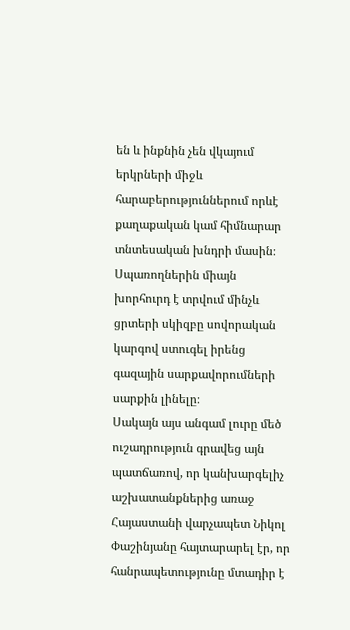են և ինքնին չեն վկայում երկրների միջև հարաբերություններում որևէ քաղաքական կամ հիմնարար տնտեսական խնդրի մասին։ Սպառողներին միայն խորհուրդ է տրվում մինչև ցրտերի սկիզբը սովորական կարգով ստուգել իրենց գազային սարքավորումների սարքին լինելը։
Սակայն այս անգամ լուրը մեծ ուշադրություն գրավեց այն պատճառով, որ կանխարգելիչ աշխատանքներից առաջ Հայաստանի վարչապետ Նիկոլ Փաշինյանը հայտարարել էր, որ հանրապետությունը մտադիր է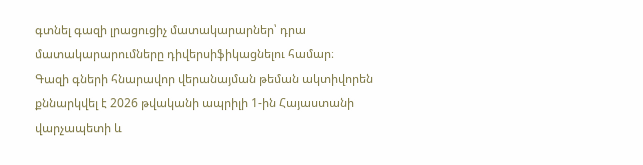գտնել գազի լրացուցիչ մատակարարներ՝ դրա մատակարարումները դիվերսիֆիկացնելու համար։
Գազի գների հնարավոր վերանայման թեման ակտիվորեն քննարկվել է 2026 թվականի ապրիլի 1-ին Հայաստանի վարչապետի և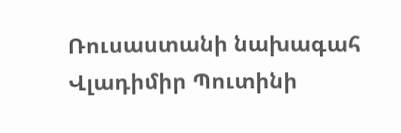Ռուսաստանի նախագահ Վլադիմիր Պուտինի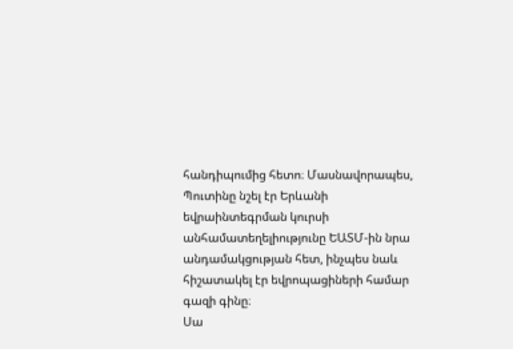հանդիպումից հետո։ Մասնավորապես, Պուտինը նշել էր Երևանի եվրաինտեգրման կուրսի անհամատեղելիությունը ԵԱՏՄ-ին նրա անդամակցության հետ, ինչպես նաև հիշատակել էր եվրոպացիների համար գազի գինը։
Սա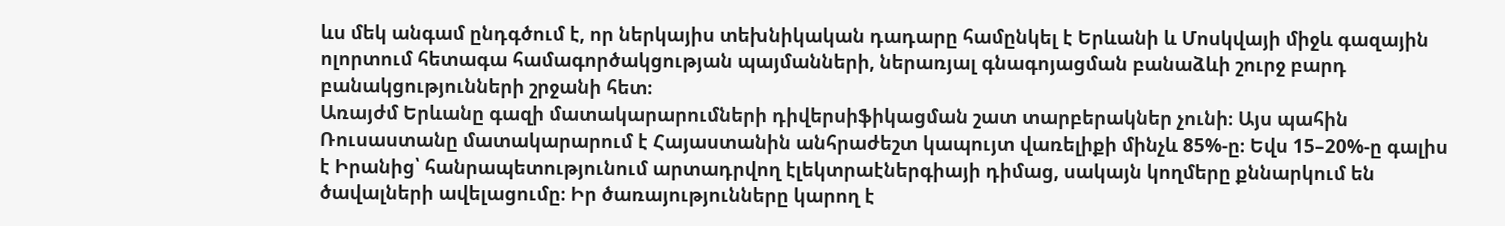ևս մեկ անգամ ընդգծում է, որ ներկայիս տեխնիկական դադարը համընկել է Երևանի և Մոսկվայի միջև գազային ոլորտում հետագա համագործակցության պայմանների, ներառյալ գնագոյացման բանաձևի շուրջ բարդ բանակցությունների շրջանի հետ։
Առայժմ Երևանը գազի մատակարարումների դիվերսիֆիկացման շատ տարբերակներ չունի։ Այս պահին Ռուսաստանը մատակարարում է Հայաստանին անհրաժեշտ կապույտ վառելիքի մինչև 85%-ը։ Եվս 15–20%-ը գալիս է Իրանից՝ հանրապետությունում արտադրվող էլեկտրաէներգիայի դիմաց, սակայն կողմերը քննարկում են ծավալների ավելացումը։ Իր ծառայությունները կարող է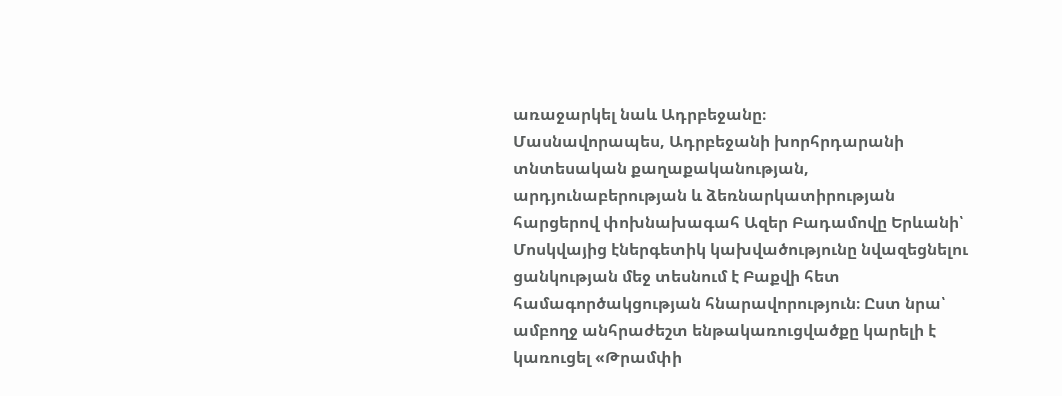առաջարկել նաև Ադրբեջանը։
Մասնավորապես, Ադրբեջանի խորհրդարանի տնտեսական քաղաքականության, արդյունաբերության և ձեռնարկատիրության հարցերով փոխնախագահ Ազեր Բադամովը Երևանի՝ Մոսկվայից էներգետիկ կախվածությունը նվազեցնելու ցանկության մեջ տեսնում է Բաքվի հետ համագործակցության հնարավորություն։ Ըստ նրա՝ ամբողջ անհրաժեշտ ենթակառուցվածքը կարելի է կառուցել «Թրամփի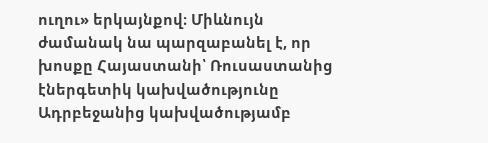ուղու» երկայնքով։ Միևնույն ժամանակ նա պարզաբանել է, որ խոսքը Հայաստանի՝ Ռուսաստանից էներգետիկ կախվածությունը Ադրբեջանից կախվածությամբ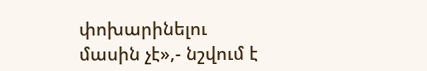փոխարինելու մասին չէ»,- նշվում է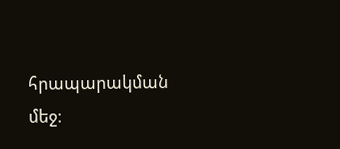հրապարակման մեջ։